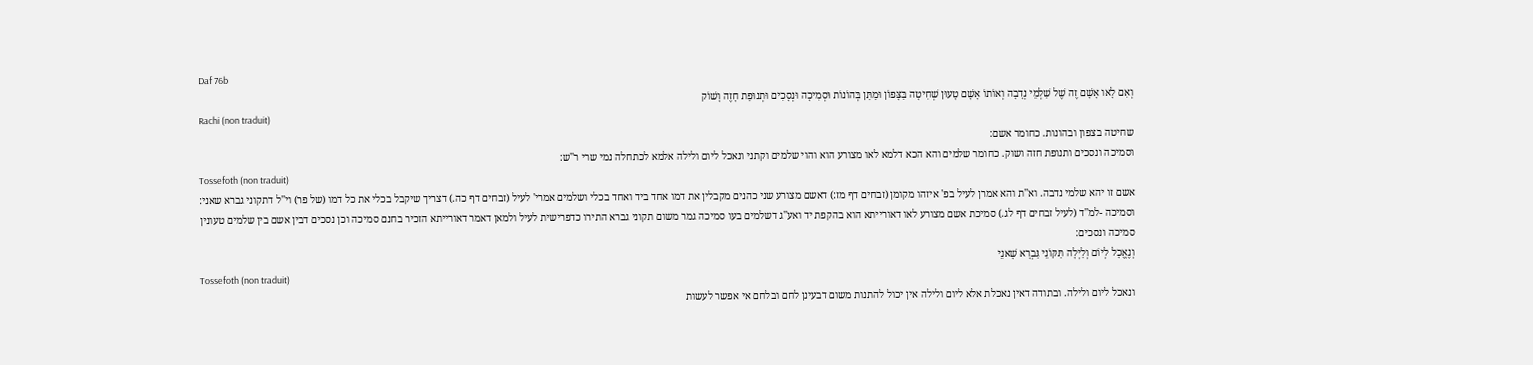Daf 76b
וְאִם לָאו אָשָׁם זֶה שֶׁל שַׁלְמֵי נְדָבָה וְאוֹתוֹ אָשָׁם טָעוּן שְׁחִיטָה בַּצָּפוֹן וּמַתַּן בְּהוֹנוֹת וּסְמִיכָה וּנְסָכִים וּתְנוּפַת חָזֶה וָשׁוֹק
Rachi (non traduit)
שחיטה בצפון ובהונות. כחומר אשם:
וסמיכה ונסכים ותנופת חזה ושוק. כחומר שלמים והא הכא דלמא לאו מצורע הוא והוי שלמים וקתני ונאכל ליום ולילה אלמא לכתחלה נמי שרי ר''ש:
Tossefoth (non traduit)
אשם זו יהא שלמי נדבה. וא''ת והא אמרן לעיל בפ' איזהו מקומן (זבחים דף מז:) דאשם מצורע שני כהנים מקבלין את דמו אחד ביד ואחד בכלי ושלמים אמרי' לעיל (זבחים דף כה.) דצריך שיקבל בכלי את כל דמו (של פר) וי''ל דתקוני גברא שאני:
וסמיכה -למ''ד (לעיל זבחים דף לג.) סמיכת אשם מצורע לאו דאורייתא הוא בהקפת יד ואע''ג דשלמים בעו סמיכה גמר משום תקוני גברא התירו כדפרישית לעיל ולמאן דאמר דאורייתא הזכיר בחנם סמיכה וכן נסכים דבין אשם בין שלמים טעונין סמיכה ונסכים:
וְנֶאֱכָל לְיוֹם וְלַיְלָה תַּקּוֹנֵי גַּבְרָא שָׁאנֵי
Tossefoth (non traduit)
ונאכל ליום ולילה. ובתודה דאין נאכלת אלא ליום ולילה אין יכול להתנות משום דבעינן לחם ובלחם אי אפשר לעשות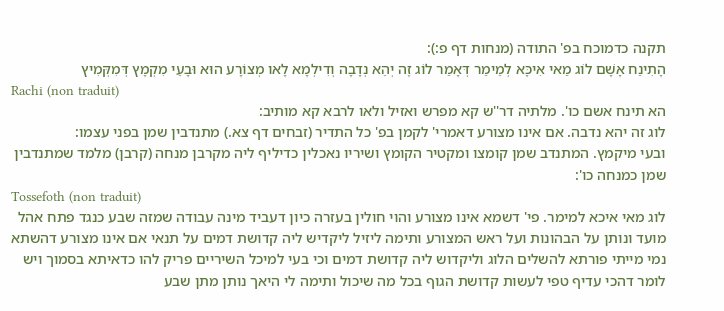תקנה כדמוכח בפ' התודה (מנחות דף פ:):
הָתִינַח אָשָׁם לוֹג מַאי אִיכָּא לְמֵימַר דְּאָמַר לוֹג זֶה יְהֵא נְדָבָה וְדִילְמָא לָאו מְצוֹרָע הוּא וּבָעֵי מִקְמָץ דְּמִקְּמִיץ
Rachi (non traduit)
הא תינח אשם כו'. מלתיה דר''ש קא מפרש ואזיל ולאו לרבא קא מותיב:
לוג זה יהא נדבה. אם אינו מצורע דאמרי' לקמן בפ' כל התדיר (זבחים דף צא.) מתנדבין שמן בפני עצמו:
ובעי מיקמץ. המתנדב שמן קומצו ומקטיר הקומץ ושיריו נאכלין כדיליף ליה מקרבן מנחה (קרבן) מלמד שמתנדבין שמן כמנחה כו':
Tossefoth (non traduit)
לוג מאי איכא למימר. פי' דשמא אינו מצורע והוי חולין בעזרה כיון דעביד מינה עבודה שמזה שבע כנגד פתח אהל מועד ונותן על הבהונות ועל ראש המצורע ותימה ליזיל ליקדיש ליה קדושת דמים על תנאי אם אינו מצורע דהשתא נמי מייתי פורתא להשלים הלוג וליקדוש ליה קדושת דמים וכי בעי למיכל השיריים פריק להו כדאיתא בסמוך ויש לומר דהכי עדיף טפי לעשות קדושת הגוף בכל מה שיכול ותימה לי היאך נותן מתן שבע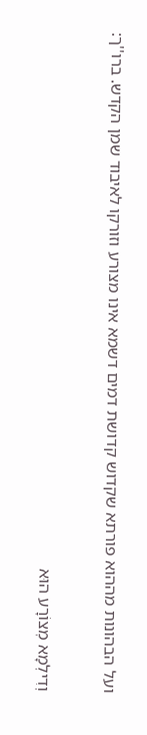ועל הבהונות מההוא פורתא שקדוש קדושת דמים דשמא אינו מצורע וזורקו לאיבוד שמן הקדש. ברו''ך:

וְדִילְמָא מְצוֹרָע הוּא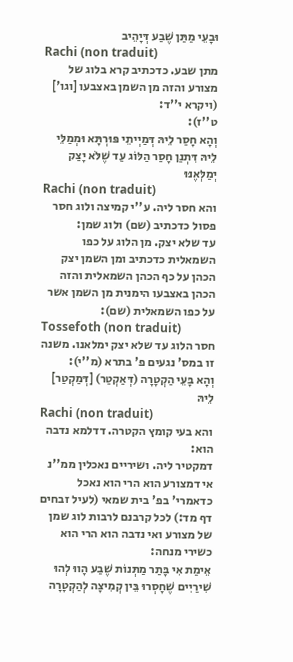וּבָעֵי מַתַּן שֶׁבַע דְּיָהֵיב
Rachi (non traduit)
מתן שבע. כדכתיב קרא בלוג של מצורע והזה מן השמן באצבעו [וגו'] (ויקרא י''ד:
ט''ז):
וְהָא חָסַר לֵיהּ דְּמַיְיתֵי פּוּרְתָּא וּמְמַלֵּי לֵיהּ דִּתְנַן חָסַר הַלּוֹג עַד שֶׁלֹּא יָצַק יְמַלְּאֶנּוּ
Rachi (non traduit)
והא חסר ליה. ע''י קמיצה ולוג חסר פסול כדכתיב (שם) ולוג שמן:
עד שלא יצק. מן הלוג על כפו השמאלית כדכתיב ומן השמן יצק הכהן על כף הכהן השמאלית והזה הכהן באצבעו הימנית מן השמן אשר על כפו השמאלית (שם):
Tossefoth (non traduit)
חסר הלוג עד שלא יצק ימלאנו. משנה זו במס' נגעים פ' בתרא (מ''י):
וְהָא בָּעֵי הַקְטָרָה (דְּאַקְטַר) [דְּמַקְטַר] לֵיהּ
Rachi (non traduit)
והא בעי קומץ הקטרה. דדלמא נדבה הוא:
דמקטיר ליה. ושיריים נאכלין ממ''נ אי דמצורע הוא הרי הוא נאכל כדאמרי' בפ' בית שמאי (לעיל זבחים דף מד:) לכל קרבנם לרבות לוג שמן של מצורע ואי נדבה הוא הרי הוא כשירי מנחה:
אֵימַת אִי בָּתַר מַתְּנוֹת שֶׁבַע הָווּ לְהוּ שִׁירַיִים שֶׁחָסְרוּ בֵּין קְמִיצָה לְהַקְטָרָה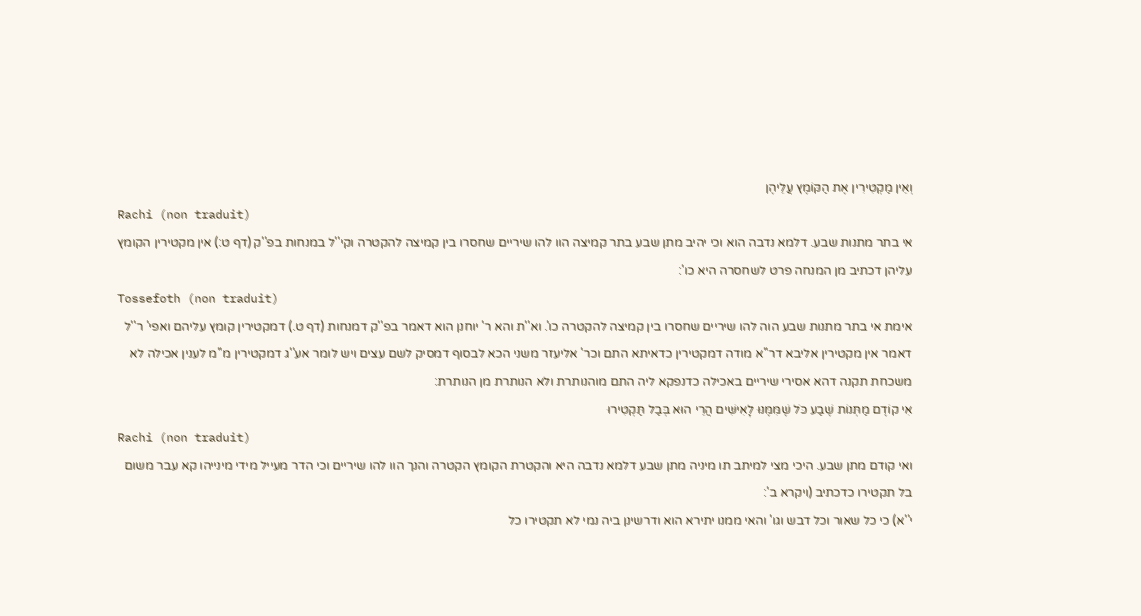וְאֵין מַקְטִירִין אֶת הַקּוֹמֶץ עֲלֵיהֶן
Rachi (non traduit)
אי בתר מתנות שבע. דלמא נדבה הוא וכי יהיב מתן שבע בתר קמיצה הוו להו שיריים שחסרו בין קמיצה להקטרה וקי''ל במנחות בפ''ק (דף ט:) אין מקטירין הקומץ עליהן דכתיב מן המנחה פרט לשחסרה היא כו':
Tossefoth (non traduit)
אימת אי בתר מתנות שבע הוה להו שיריים שחסרו בין קמיצה להקטרה כו'. וא''ת והא ר' יוחנן הוא דאמר בפ''ק דמנחות (דף ט.) דמקטירין קומץ עליהם ואפי' ר''ל דאמר אין מקטירין אליבא דר''א מודה דמקטירין כדאיתא התם וכר' אליעזר משני הכא לבסוף דמסיק לשם עצים ויש לומר אע''ג דמקטירין מ''מ לענין אכילה לא משכחת תקנה דהא אסירי שיריים באכילה כדנפקא ליה התם מוהנותרת ולא הנותרת מן הנותרת:
אִי קוֹדֶם מַתְּנוֹת שֶׁבַע כֹּל שֶׁמִּמֶּנּוּ לָאִישִּׁים הֲרֵי הוּא בְּבַל תַּקְטִירוּ
Rachi (non traduit)
ואי קודם מתן שבע. היכי מצי למיתב תו מיניה מתן שבע דלמא נדבה היא והקטרת הקומץ הקטרה והנך הוו להו שיריים וכי הדר מעייל מידי מינייהו קא עבר משום בל תקטירו כדכתיב (ויקרא ב':
י''א) כי כל שאור וכל דבש וגו' והאי ממנו יתירא הוא ודרשינן ביה נמי לא תקטירו כל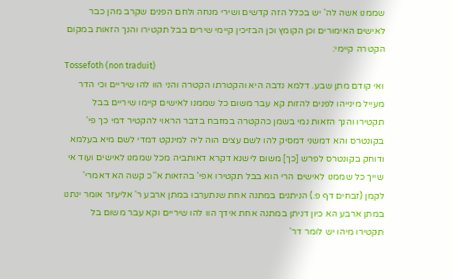שממנו אשה לה' יש בכלל הזה קדשים ושירי מנחה ולחם הפנים שקרב מהן כבר לאישים האימורים וכן הקומץ וכן הבזיכין קיימי שירים בבל תקטירו והנך הזאות במקום הקטרה קיימי:
Tossefoth (non traduit)
ואי קודם מתן שבע. דלמא נדבה היא והקטרתו הקטרה והני הוו להו שיריים וכי הדר מעייל מינייהו לפנים להזות קא עבר משום כל שממנו לאישים קיימו שיריים בבל תקטירו והנך הזאות נמי בשמן כהקטרה במזבח בדבר הראוי להקטיר דמי כך פי' בקונטרס והא דמשני דמסיק להו לשם עצים הוה ליה למינקט דמדי לשם מיא בעלמא ודוחק בקונטרס לפרש [כך] משום לישנא דקרא דאותביה מכל שממנו לאישים ועוד אי שייך כל שממנו לאישים הרי הוא בבל תקטירו אפי' בהזאות א''כ קשה הא דאמרי' לקמן (זבחים דף פ.) הניתנים במתנה אחת שנתערבו במתן ארבע ר' אליעזר אומר ינתנו במתן ארבע הא כיון דניתן במתנה אחת אידך הוו להו שיריים וקא עבר משום בל תקטירו מיהו יש לומר דר'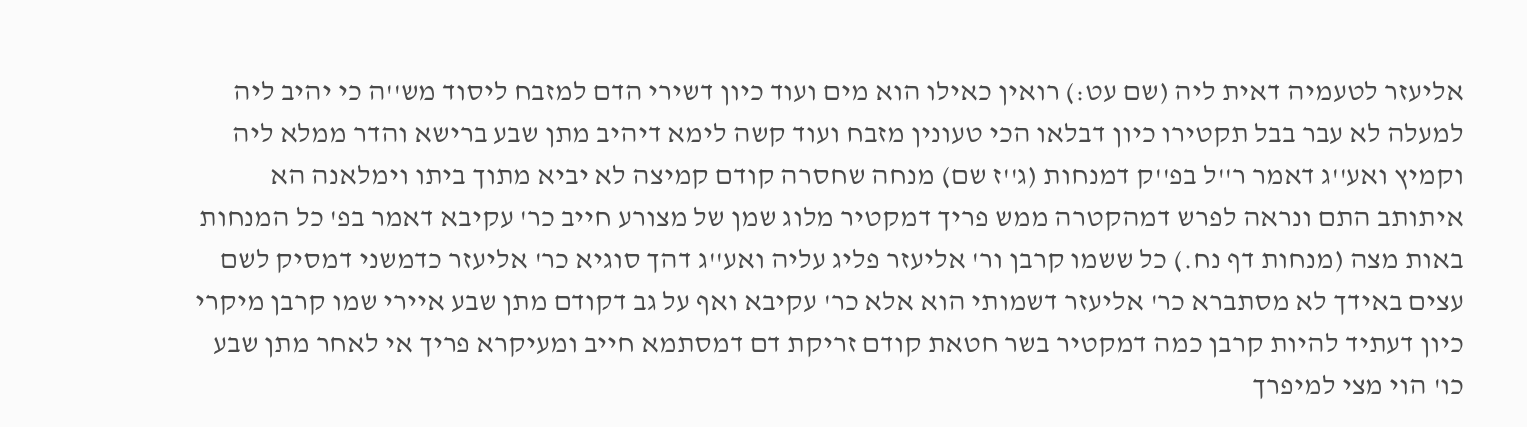אליעזר לטעמיה דאית ליה (שם עט:) רואין כאילו הוא מים ועוד כיון דשירי הדם למזבח ליסוד מש''ה כי יהיב ליה למעלה לא עבר בבל תקטירו כיון דבלאו הכי טעונין מזבח ועוד קשה לימא דיהיב מתן שבע ברישא והדר ממלא ליה וקמיץ ואע''ג דאמר ר''ל בפ''ק דמנחות (ג''ז שם) מנחה שחסרה קודם קמיצה לא יביא מתוך ביתו וימלאנה הא איתותב התם ונראה לפרש דמהקטרה ממש פריך דמקטיר מלוג שמן של מצורע חייב כר' עקיבא דאמר בפ' כל המנחות באות מצה (מנחות דף נח.) כל ששמו קרבן ור' אליעזר פליג עליה ואע''ג דהך סוגיא כר' אליעזר כדמשני דמסיק לשם עצים באידך לא מסתברא כר' אליעזר דשמותי הוא אלא כר' עקיבא ואף על גב דקודם מתן שבע איירי שמו קרבן מיקרי כיון דעתיד להיות קרבן כמה דמקטיר בשר חטאת קודם זריקת דם דמסתמא חייב ומעיקרא פריך אי לאחר מתן שבע כו' הוי מצי למיפרך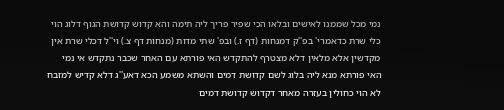נמי מכל שממנו לאישים ובלאו הכי שפיר פריך ליה תימה והא קדוש קדושת הגוף דלוג הוי כלי שרת כדאמרי' בפ''ק דמנחות (דף ז.) ובפ' שתי מדות (מנחות דף צ.) וי''ל דכלי שרת אין מקדשין אלא מלאין דלא מצטרף להתקדש האי פורתא עם האחר שכבר נתקדש אי נמי האי פורתא מנא ליה בלוג לשם קדושת דמים והשתא משמע הכא דאע''ג דלא קדיש למזבח לא הוי כחולין בעזרה מאחר דקדוש קדושת דמים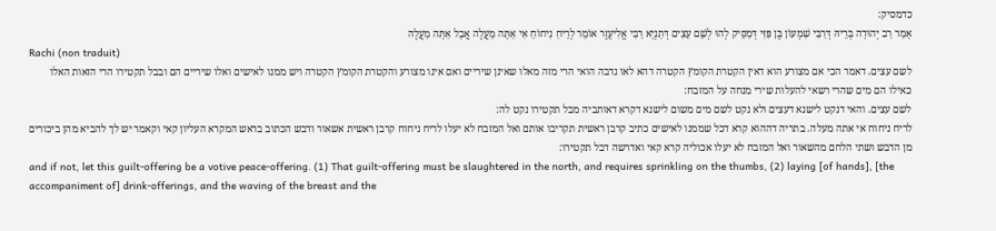כדמסיק:
אָמַר רַב יְהוּדָה בְּרֵיהּ דְּרַבִּי שִׁמְעוֹן בֶּן פַּזִּי דְּמַסֵּיק לְהוּ לְשֵׁם עֵצִים דְּתַנְיָא רַבִּי אֱלִיעֶזֶר אוֹמֵר לְרֵיחַ נִיחוֹחַ אִי אַתָּה מַעֲלֶה אֲבָל אַתָּה מַעֲלֶה
Rachi (non traduit)
לשם עצים. דאמר הכי אם מצורע הוא דאין הקטרת הקומץ הקטרה דהא לאו נדבה הואי הרי מזה מאלו שאינן שיריים ואם אינו מצורע והקטרת הקומץ הקטרה ויש ממנו לאישים ואלו שיריים הם ובבל תקטירו הרי הזאות האלו כאילו הם מים שהרי רשאי להעלות שירי מנחה על המזבח:
לשם עצים. והאי דנקט לישנא דעצים ולא נקט לשם מים משום לישנא דקרא דאותביה מבל תקטירו נקט לה:
לריח ניחוח אי אתה מעלה. בתריה דההוא קרא דכל שממנו לאישים כתיב קרבן ראשית תקריבו אותם ואל המזבח לא יעלו לריח ניחוח קרבן ראשית אשאור ודבש הכתוב בראש המקרא העליון קאי וקאמר יש לך להביא מהן ביכורים מן הדבש ושתי הלחם מהשאור ואל המזבח לא יעלו אכוליה קרא קאי ואדרשה דבל תקטירו:
and if not, let this guilt-offering be a votive peace-offering. (1) That guilt-offering must be slaughtered in the north, and requires sprinkling on the thumbs, (2) laying [of hands], [the accompaniment of] drink-offerings, and the waving of the breast and the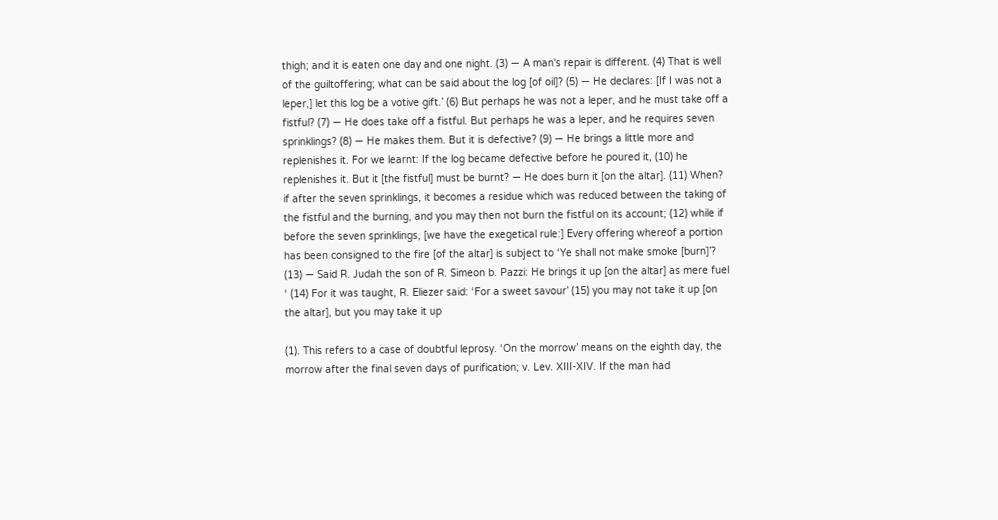thigh; and it is eaten one day and one night. (3) — A man's repair is different. (4) That is well of the guiltoffering; what can be said about the log [of oil]? (5) — He declares: [If I was not a leper,] let this log be a votive gift.’ (6) But perhaps he was not a leper, and he must take off a fistful? (7) — He does take off a fistful. But perhaps he was a leper, and he requires seven sprinklings? (8) — He makes them. But it is defective? (9) — He brings a little more and replenishes it. For we learnt: If the log became defective before he poured it, (10) he replenishes it. But it [the fistful] must be burnt? — He does burn it [on the altar]. (11) When? if after the seven sprinklings, it becomes a residue which was reduced between the taking of the fistful and the burning, and you may then not burn the fistful on its account; (12) while if before the seven sprinklings, [we have the exegetical rule:] Every offering whereof a portion has been consigned to the fire [of the altar] is subject to ‘Ye shall not make smoke [burn]’? (13) — Said R. Judah the son of R. Simeon b. Pazzi: He brings it up [on the altar] as mere fuel ‘ (14) For it was taught, R. Eliezer said: ‘For a sweet savour’ (15) you may not take it up [on the altar], but you may take it up

(1). This refers to a case of doubtful leprosy. ‘On the morrow’ means on the eighth day, the morrow after the final seven days of purification; v. Lev. XIII-XIV. If the man had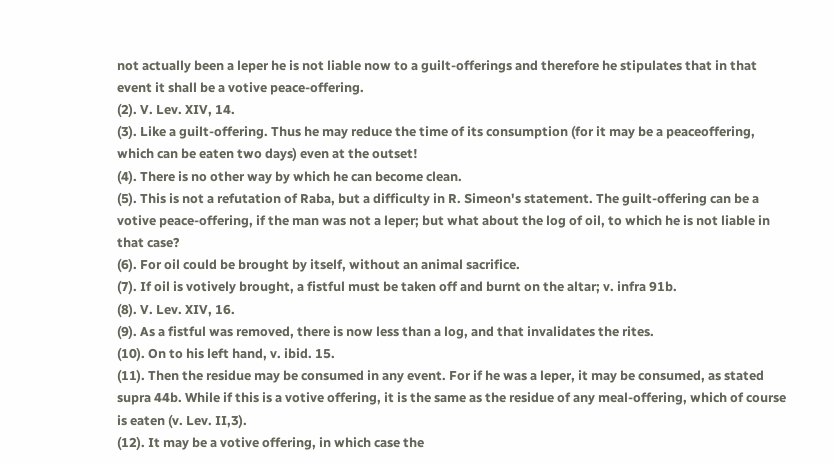not actually been a leper he is not liable now to a guilt-offerings and therefore he stipulates that in that event it shall be a votive peace-offering.
(2). V. Lev. XIV, 14.
(3). Like a guilt-offering. Thus he may reduce the time of its consumption (for it may be a peaceoffering, which can be eaten two days) even at the outset!
(4). There is no other way by which he can become clean.
(5). This is not a refutation of Raba, but a difficulty in R. Simeon's statement. The guilt-offering can be a votive peace-offering, if the man was not a leper; but what about the log of oil, to which he is not liable in that case?
(6). For oil could be brought by itself, without an animal sacrifice.
(7). If oil is votively brought, a fistful must be taken off and burnt on the altar; v. infra 91b.
(8). V. Lev. XIV, 16.
(9). As a fistful was removed, there is now less than a log, and that invalidates the rites.
(10). On to his left hand, v. ibid. 15.
(11). Then the residue may be consumed in any event. For if he was a leper, it may be consumed, as stated supra 44b. While if this is a votive offering, it is the same as the residue of any meal-offering, which of course is eaten (v. Lev. II,3).
(12). It may be a votive offering, in which case the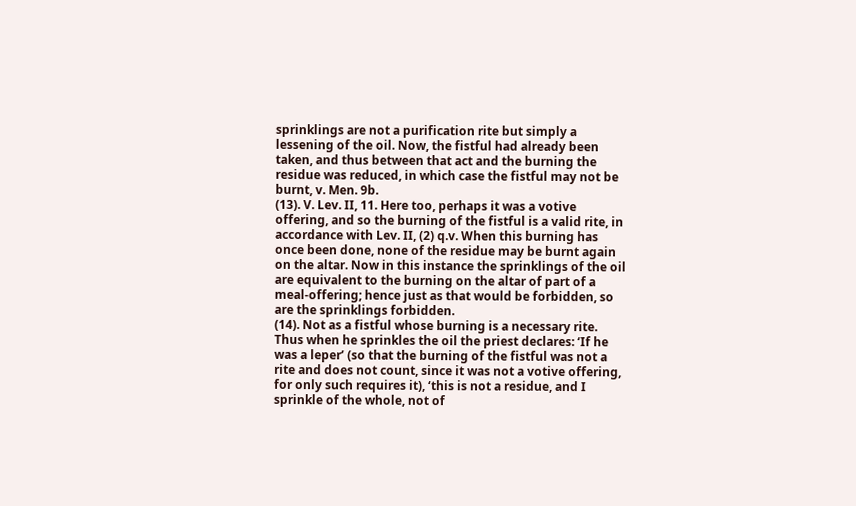sprinklings are not a purification rite but simply a lessening of the oil. Now, the fistful had already been taken, and thus between that act and the burning the residue was reduced, in which case the fistful may not be burnt, v. Men. 9b.
(13). V. Lev. II, 11. Here too, perhaps it was a votive offering, and so the burning of the fistful is a valid rite, in accordance with Lev. II, (2) q.v. When this burning has once been done, none of the residue may be burnt again on the altar. Now in this instance the sprinklings of the oil are equivalent to the burning on the altar of part of a meal-offering; hence just as that would be forbidden, so are the sprinklings forbidden.
(14). Not as a fistful whose burning is a necessary rite. Thus when he sprinkles the oil the priest declares: ‘If he was a leper’ (so that the burning of the fistful was not a rite and does not count, since it was not a votive offering, for only such requires it), ‘this is not a residue, and I sprinkle of the whole, not of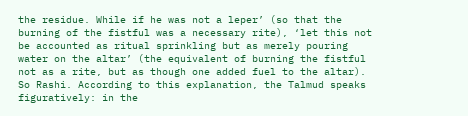the residue. While if he was not a leper’ (so that the burning of the fistful was a necessary rite), ‘let this not be accounted as ritual sprinkling but as merely pouring water on the altar’ (the equivalent of burning the fistful not as a rite, but as though one added fuel to the altar). So Rashi. According to this explanation, the Talmud speaks figuratively: in the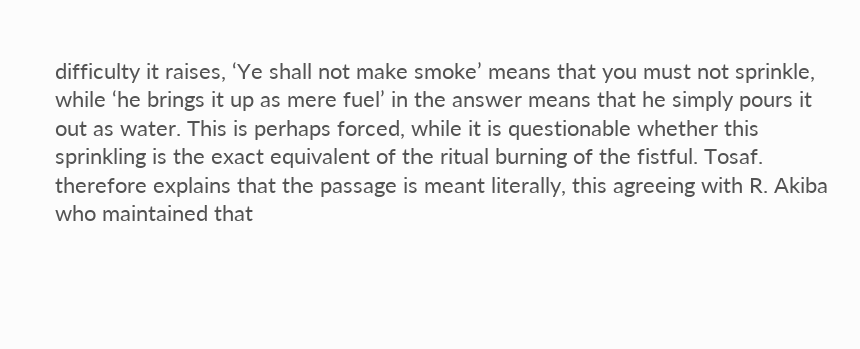difficulty it raises, ‘Ye shall not make smoke’ means that you must not sprinkle, while ‘he brings it up as mere fuel’ in the answer means that he simply pours it out as water. This is perhaps forced, while it is questionable whether this sprinkling is the exact equivalent of the ritual burning of the fistful. Tosaf. therefore explains that the passage is meant literally, this agreeing with R. Akiba who maintained that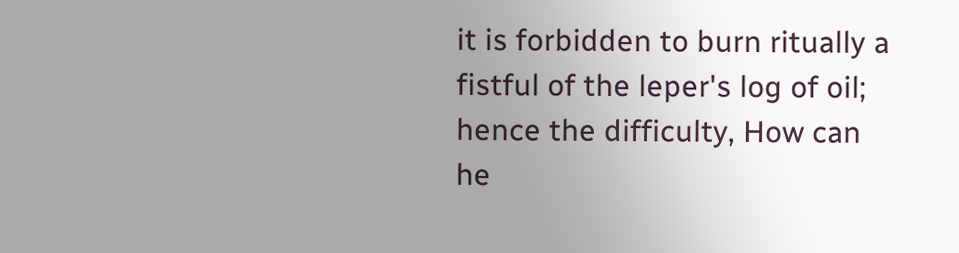it is forbidden to burn ritually a fistful of the leper's log of oil; hence the difficulty, How can he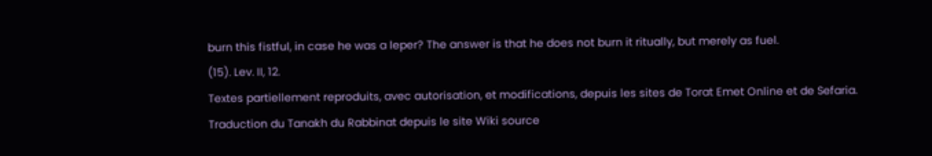burn this fistful, in case he was a leper? The answer is that he does not burn it ritually, but merely as fuel.
(15). Lev. II, 12.
Textes partiellement reproduits, avec autorisation, et modifications, depuis les sites de Torat Emet Online et de Sefaria.
Traduction du Tanakh du Rabbinat depuis le site Wiki source